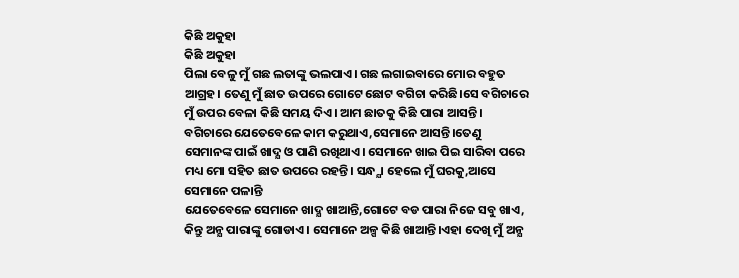କିଛି ଅକୁହା
କିଛି ଅକୁହା
ପିଲା ବେଳୁ ମୁଁ ଗଛ ଲତାଙ୍କୁ ଭଲପାଏ। ଗଛ ଲଗାଇବାରେ ମୋର ବହୁତ ଆଗ୍ରହ। ତେଣୁ ମୁଁ ଛାତ ଉପରେ ଗୋଟେ ଛୋଟ ବଗିଚା କରିଛି।ସେ ବଗିଚାରେ ମୁଁ ଉପର ବେଳା କିଛି ସମୟ ଦିଏ। ଆମ ଛାତକୁ କିଛି ପାରା ଆସନ୍ତି। ବଗିଚାରେ ଯେତେବେଳେ କାମ କରୁଥାଏ,ସେମାନେ ଆସନ୍ତି।ତେଣୁ ସେମାନଙ୍କ ପାଇଁ ଖାଦ୍ଯ ଓ ପାଣି ରଖିଥାଏ। ସେମାନେ ଖାଇ ପିଇ ସାରିବା ପରେ ମଧ୍ୟ ମୋ ସହିତ ଛାତ ଉପରେ ରହନ୍ତି। ସନ୍ଧ୍ଯା ହେଲେ ମୁଁ ଘରକୁ,ଆସେ ସେମାନେ ପଳାନ୍ତି
ଯେତେବେଳେ ସେମାନେ ଖାଦ୍ଯ ଖାଆନ୍ତି,ଗୋଟେ ବଡ ପାରା ନିଜେ ସବୁ ଖାଏ, କିନ୍ତୁ ଅନ୍ଯ ପାରାଙ୍କୁ ଗୋଡାଏ। ସେମାନେ ଅଳ୍ପ କିଛି ଖାଆନ୍ତି।ଏହା ଦେଖି ମୁଁ ଅନ୍ଯ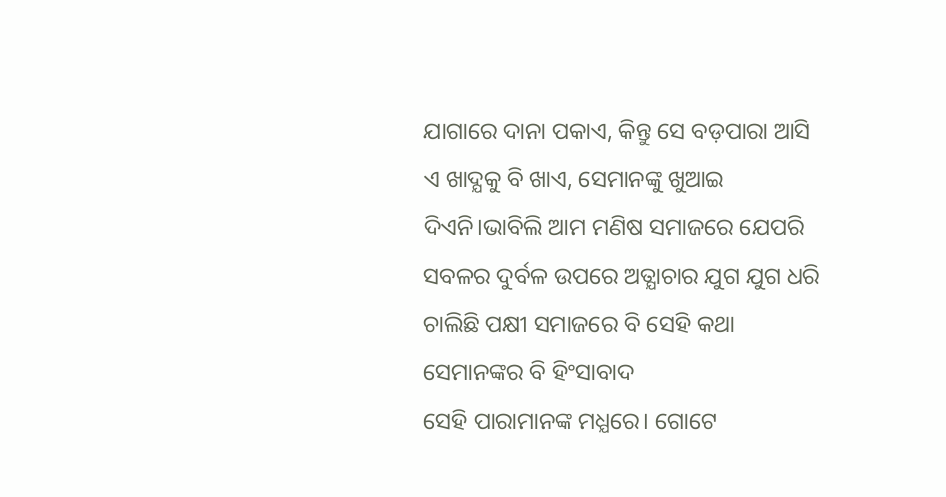ଯାଗାରେ ଦାନା ପକାଏ, କିନ୍ତୁ ସେ ବଡ଼ପାରା ଆସି ଏ ଖାଦ୍ଯକୁ ବି ଖାଏ, ସେମାନଙ୍କୁ ଖୁଆଇ ଦିଏନି।ଭାବିଲି ଆମ ମଣିଷ ସମାଜରେ ଯେପରି ସବଳର ଦୁର୍ବଳ ଉପରେ ଅତ୍ଯାଚାର ଯୁଗ ଯୁଗ ଧରି ଚାଲିଛି ପକ୍ଷୀ ସମାଜରେ ବି ସେହି କଥା ସେମାନଙ୍କର ବି ହିଂସାବାଦ
ସେହି ପାରାମାନଙ୍କ ମଧ୍ଯରେ। ଗୋଟେ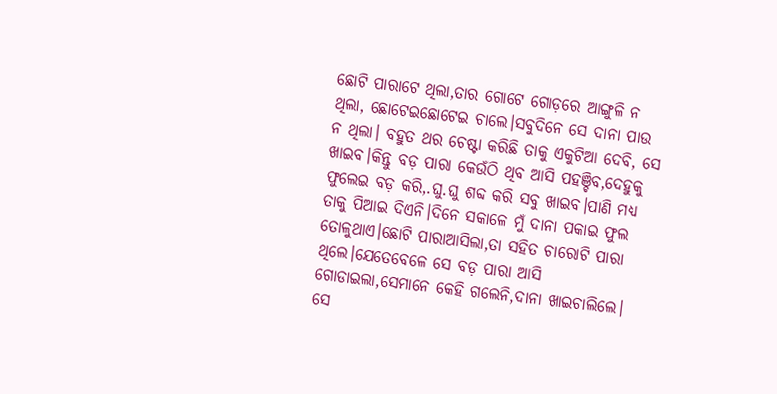ଛୋଟି ପାରାଟେ ଥିଲା,ତାର ଗୋଟେ ଗୋଡ଼ରେ ଆଙ୍ଗୁଳି ନ ଥିଲା, ଛୋଟେଇଛୋଟେଇ ଚାଲେ।ସବୁଦିନେ ସେ ଦାନା ପାଉ ନ ଥିଲା। ବହୁତ ଥର ଚେଷ୍ଟା କରିଛି ତାକୁ ଏକୁଟିଆ ଦେବି, ସେ ଖାଇବ।କିନ୍ତୁ ବଡ଼ ପାରା କେଉଁଠି ଥିବ ଆସି ପହଞ୍ଚିବ,ଦେହୁକୁ ଫୁଲେଇ ବଡ଼ କରି,.ଘୁ.ଘୁ ଶବ୍ଦ କରି ସବୁ ଖାଇବ।ପାଣି ମଧ୍ଯ ତାକୁ ପିଆଇ ଦିଏନି।ଦିନେ ସକାଳେ ମୁଁ ଦାନା ପକାଇ ଫୁଲ ତୋଳୁଥାଏ।ଛୋଟି ପାରାଆସିଲା,ତା ସହିତ ଚାରୋଟି ପାରା ଥିଲେ।ଯେତେବେଳେ ସେ ବଡ଼ ପାରା ଆସି ଗୋଡାଇଲା,ସେମାନେ କେହି ଗଲେନି,ଦାନା ଖାଇଚାଲିଲେ। ସେ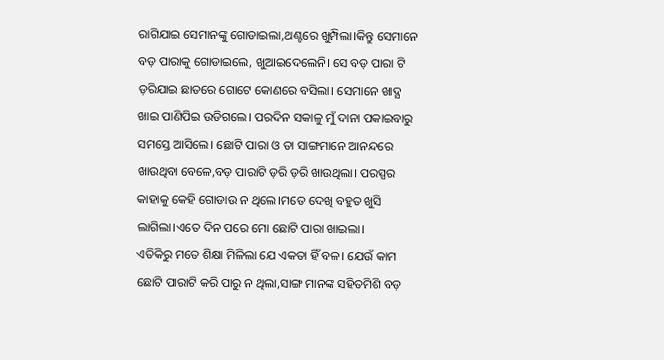ରାଗିଯାଇ ସେମାନଙ୍କୁ ଗୋଡାଇଲା,ଥଣ୍ଟରେ ଖୁମ୍ପିଲା।କିନ୍ତୁ ସେମାନେ ବଡ଼ ପାରାକୁ ଗୋଡାଇଲେ, ଖୁଆଇଦେଲେନି। ସେ ବଡ଼ ପାରା ଟି ଡ଼ରିଯାଇ ଛାତରେ ଗୋଟେ କୋଣରେ ବସିଲା। ସେମାନେ ଖାଦ୍ଯ ଖାଇ ପାଣିପିଇ ଉଡିଗଲେ। ପରଦିନ ସକାଳୁ ମୁଁ ଦାନା ପକାଇବାରୁ ସମସ୍ତେ ଆସିଲେ। ଛୋଟି ପାରା ଓ ତା ସାଙ୍ଗମାନେ ଆନନ୍ଦରେ ଖାଉଥିବା ବେଳେ,ବଡ଼ ପାରାଟି ଡ଼ରି ଡ଼ରି ଖାଉଥିଲା। ପରସ୍ପର କାହାକୁ କେହି ଗୋଡାଉ ନ ଥିଲେ।ମତେ ଦେଖି ବହୁତ ଖୁସି ଲାଗିଲା।ଏତେ ଦିନ ପରେ ମୋ ଛୋଟି ପାରା ଖାଇଲା।
ଏତିକିରୁ ମତେ ଶିକ୍ଷା ମିଳିଲା ଯେ ଏକତା ହିଁ ବଳ। ଯେଉଁ କାମ ଛୋଟି ପାରାଟି କରି ପାରୁ ନ ଥିଲା,ସାଙ୍ଗ ମାନଙ୍କ ସହିତମିଶି ବଡ଼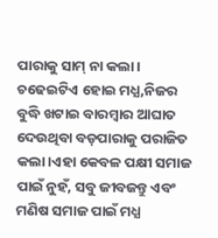ପାରାକୁ ସାମ୍ ନା କଲା। ଚଢେଇଟିଏ ହୋଇ ମଧ୍ଯ,ନିଜର ବୁଦ୍ଧି ଖଟାଇ ବାରମ୍ବାର ଆଘାତ ଦେଉଥିବା ବଡ଼ପାରାକୁ ପରାଜିତ କଲା।ଏହା କେବଳ ପକ୍ଷୀ ସମାଜ ପାଇଁ ନୁହଁ, ସବୁ ଜୀବଜନ୍ତୁ ଏବଂ ମଣିଷ ସମାଜ ପାଇଁ ମଧ୍ଯ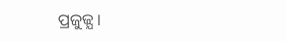ପ୍ରଜୁଜ୍ଯ ।